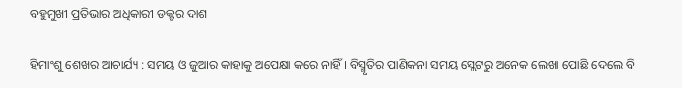ବହୁମୁଖୀ ପ୍ରତିଭାର ଅଧିକାରୀ ଡକ୍ଟର ଦାଶ

ହିମାଂଶୁ ଶେଖର ଆଚାର୍ଯ୍ୟ : ସମୟ ଓ ଜୁଆର କାହାକୁ ଅପେକ୍ଷା କରେ ନାହିଁ । ବିସ୍ମୃତିର ପାଣିକନା ସମୟ ସ୍ଲେଟରୁ ଅନେକ ଲେଖା ପୋଛି ଦେଲେ ବି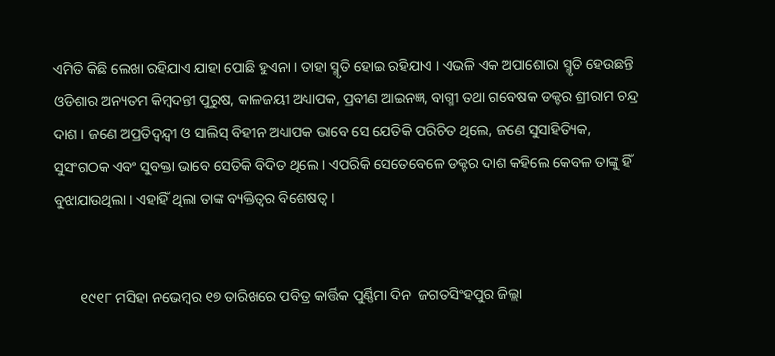ଏମିତି କିଛି ଲେଖା ରହିଯାଏ ଯାହା ପୋଛି ହୁଏନା । ତାହା ସ୍ମୃତି ହୋଇ ରହିଯାଏ । ଏଭଳି ଏକ ଅପାଶୋରା ସ୍ମୃତି ହେଉଛନ୍ତି  ଓଡିଶାର ଅନ୍ୟତମ କିମ୍ବଦନ୍ତୀ ପୁରୁଷ, କାଳଜୟୀ ଅଧ୍ୟାପକ, ପ୍ରବୀଣ ଆଇନଜ୍ଞ, ବାଗ୍ମୀ ତଥା ଗବେଷକ ଡକ୍ଟର ଶ୍ରୀରାମ ଚନ୍ଦ୍ର ଦାଶ । ଜଣେ ଅପ୍ରତିଦ୍ୱନ୍ଦ୍ୱୀ ଓ ସାଲିସ୍‌ ବିହୀନ ଅଧ୍ୟାପକ ଭାବେ ସେ ଯେତିକି ପରିଚିତ ଥିଲେ, ଜଣେ ସୁସାହିତ୍ୟିକ, ସୁସଂଗଠକ ଏବଂ ସୁବକ୍ତା ଭାବେ ସେତିକି ବିଦିତ ଥିଲେ । ଏପରିକି ସେତେବେଳେ ଡକ୍ଟର ଦାଶ କହିଲେ କେବଳ ତାଙ୍କୁ ହିଁ ବୁଝାଯାଉଥିଲା । ଏହାହିଁ ଥିଲା ତାଙ୍କ ବ୍ୟକ୍ତିତ୍ୱର ବିଶେଷତ୍ୱ ।


       ୧୯୧୮ ମସିହା ନଭେମ୍ୱର ୧୭ ତାରିଖରେ ପବିତ୍ର କାର୍ତ୍ତିକ ପୁର୍ଣ୍ଣିମା ଦିନ  ଜଗତସିଂହପୁର ଜିଲ୍ଲା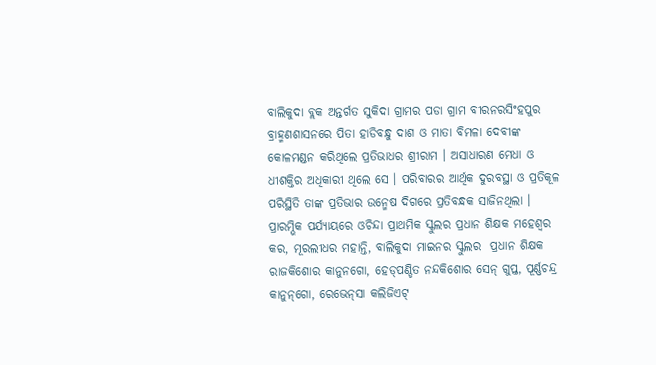ବାଲିକୁଦା ବ୍ଲକ ଅନ୍ତର୍ଗତ ସୁକିଦା ଗ୍ରାମର ପଡା ଗ୍ରାମ ବୀରନରସିଂହପୁର ବ୍ରାହ୍ମଣଶାସନରେ ପିତା ହାଡିବନ୍ଧୁ ଦାଶ ଓ ମାତା ବିମଳା ଦେବୀଙ୍କ କୋଳମଣ୍ଡନ କରିଥିଲେ ପ୍ରତିଭାଧର ଶ୍ରୀରାମ । ଅସାଧାରଣ ମେଧା ଓ ଧୀଶକ୍ତିର ଅଧିକାରୀ ଥିଲେ ସେ । ପରିବାରର ଆର୍ଥିକ ଦୁରବସ୍ଥା ଓ ପ୍ରତିକୂଳ ପରିସ୍ଥିତି ତାଙ୍କ ପ୍ରତିଭାର ଉନ୍ମେଷ ଦିଗରେ ପ୍ରତିବନ୍ଧକ ସାଜିନଥିଲା । ପ୍ରାରମ୍ଭିକ ପର୍ଯ୍ୟାୟରେ ଓଚିନ୍ଦା ପ୍ରାଥମିକ ସ୍କୁଲର ପ୍ରଧାନ ଶିକ୍ଷକ ମହେଶ୍ୱର କର, ମୂରଲୀଧର ମହାନ୍ତି, ବାଲିକୁଦା ମାଇନର ସ୍କୁଲର  ପ୍ରଧାନ ଶିକ୍ଷକ ରାଜକିଶୋର କାନୁନଗୋ, ହେଡ୍‌ପଣ୍ଡିତ ନନ୍ଦକିଶୋର ସେନ୍‌ ଗୁପ୍ତ, ପୂର୍ଣ୍ଣଚନ୍ଦ୍ର କାନୁନ୍‌ଗୋ, ରେଭେନ୍‌ସା କଲିଜିଏଟ୍‌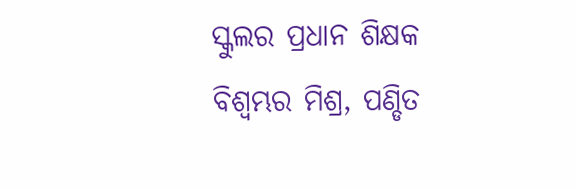ସ୍କୁଲର ପ୍ରଧାନ ଶିକ୍ଷକ ବିଶ୍ୱମ୍ଭର ମିଶ୍ର, ପଣ୍ଡିତ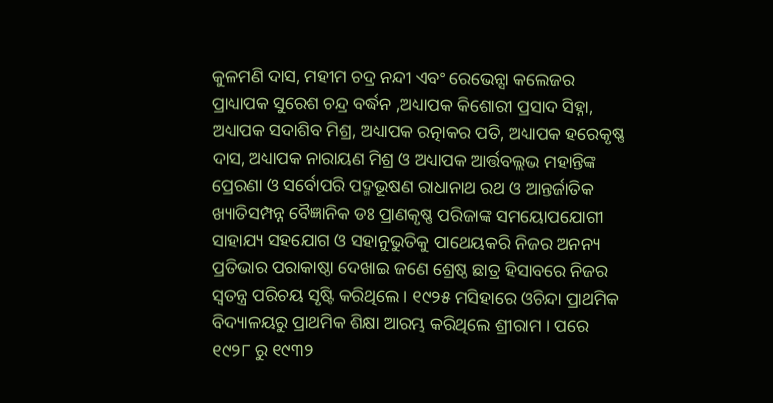କୁଳମଣି ଦାସ, ମହୀମ ଚଦ୍ର ନନ୍ଦୀ ଏବଂ ରେଭେନ୍ସା କଲେଜର  ପ୍ରାଧ୍ୟାପକ ସୁରେଶ ଚନ୍ଦ୍ର ବର୍ଦ୍ଧନ ,ଅଧ୍ୟାପକ କିଶୋରୀ ପ୍ରସାଦ ସିହ୍ନା, ଅଧ୍ୟାପକ ସଦାଶିବ ମିଶ୍ର, ଅଧ୍ୟାପକ ରତ୍ନାକର ପତି, ଅଧ୍ୟାପକ ହରେକୃଷ୍ଣ ଦାସ, ଅଧ୍ୟାପକ ନାରାୟଣ ମିଶ୍ର ଓ ଅଧ୍ୟାପକ ଆର୍ତ୍ତବଲ୍ଲଭ ମହାନ୍ତିଙ୍କ ପ୍ରେରଣା ଓ ସର୍ବୋପରି ପଦ୍ମଭୂଷଣ ରାଧାନାଥ ରଥ ଓ ଆନ୍ତର୍ଜାତିକ ଖ୍ୟାତିସମ୍ପନ୍ନ ବୈଜ୍ଞାନିକ ଡଃ ପ୍ରାଣକୃଷ୍ଣ ପରିଜାଙ୍କ ସମୟୋପଯୋଗୀ ସାହାଯ୍ୟ ସହଯୋଗ ଓ ସହାନୁଭୁତିକୁ ପାଥେୟକରି ନିଜର ଅନନ୍ୟ ପ୍ରତିଭାର ପରାକାଷ୍ଠା ଦେଖାଇ ଜଣେ ଶ୍ରେଷ୍ଠ ଛାତ୍ର ହିସାବରେ ନିଜର ସ୍ୱତନ୍ତ୍ର ପରିଚୟ ସୃଷ୍ଟି କରିଥିଲେ । ୧୯୨୫ ମସିହାରେ ଓଚିନ୍ଦା ପ୍ରାଥମିକ ବିଦ୍ୟାଳୟରୁ ପ୍ରାଥମିକ ଶିକ୍ଷା ଆରମ୍ଭ କରିଥିଲେ ଶ୍ରୀରାମ । ପରେ ୧୯୨୮ ରୁ ୧୯୩୨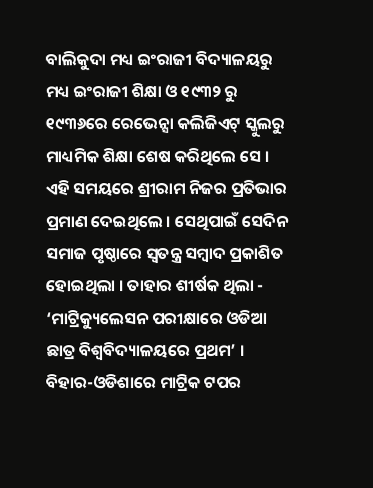ବାଲିକୁଦା ମଧ୍ୟ ଇଂରାଜୀ ବିଦ୍ୟାଳୟରୁ ମଧ୍ୟ ଇଂରାଜୀ ଶିକ୍ଷା ଓ ୧୯୩୨ ରୁ ୧୯୩୬ରେ ରେଭେନ୍ସା କଲିଜିଏଟ୍‌ ସ୍କୁଲରୁ ମାଧ୍ୟମିକ ଶିକ୍ଷା ଶେଷ କରିଥିଲେ ସେ । ଏହି ସମୟରେ ଶ୍ରୀରାମ ନିଜର ପ୍ରତିଭାର ପ୍ରମାଣ ଦେଇଥିଲେ । ସେଥିପାଇଁ ସେଦିନ ସମାଜ ପୃଷ୍ଠାରେ ସ୍ୱତନ୍ତ୍ର ସମ୍ବାଦ ପ୍ରକାଶିତ ହୋଇଥିଲା । ତାହାର ଶୀର୍ଷକ ଥିଲା - ‘ମାଟ୍ରିକ୍ୟୁଲେସନ ପରୀକ୍ଷାରେ ଓଡିଆ ଛାତ୍ର ବିଶ୍ୱବିଦ୍ୟାଳୟରେ ପ୍ରଥମ’ । ବିହାର-ଓଡିଶାରେ ମାଟ୍ରିକ ଟପର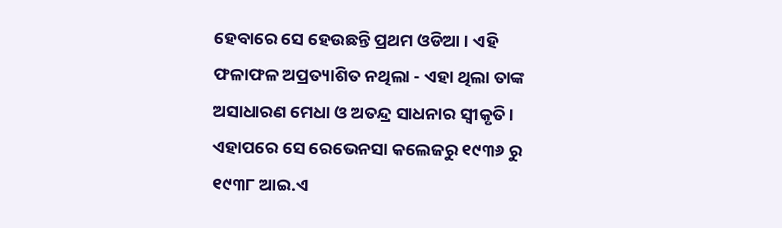ହେବାରେ ସେ ହେଉଛନ୍ତି ପ୍ରଥମ ଓଡିଆ । ଏହି ଫଳାଫଳ ଅପ୍ରତ୍ୟାଶିତ ନଥିଲା - ଏହା ଥିଲା ତାଙ୍କ ଅସାଧାରଣ ମେଧା ଓ ଅତନ୍ଦ୍ର ସାଧନାର ସ୍ୱୀକୃତି । ଏହାପରେ ସେ ରେଭେନସା କଲେଜରୁ ୧୯୩୬ ରୁ ୧୯୩୮ ଆଇ.ଏ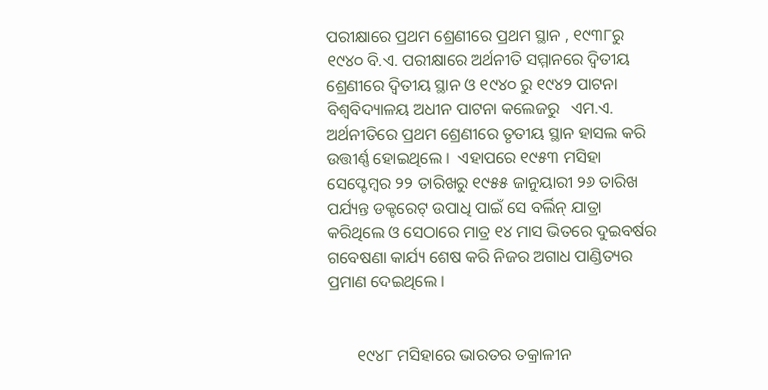ପରୀକ୍ଷାରେ ପ୍ରଥମ ଶ୍ରେଣୀରେ ପ୍ରଥମ ସ୍ଥାନ , ୧୯୩୮ରୁ ୧୯୪୦ ବି.ଏ. ପରୀକ୍ଷାରେ ଅର୍ଥନୀତି ସମ୍ମାନରେ ଦ୍ୱିତୀୟ ଶ୍ରେଣୀରେ ଦ୍ୱିତୀୟ ସ୍ଥାନ ଓ ୧୯୪୦ ରୁ ୧୯୪୨ ପାଟନା ବିଶ୍ୱବିଦ୍ୟାଳୟ ଅଧୀନ ପାଟନା କଲେଜରୁ   ଏମ.ଏ. ଅର୍ଥନୀତିରେ ପ୍ରଥମ ଶ୍ରେଣୀରେ ତୃତୀୟ ସ୍ଥାନ ହାସଲ କରି ଉତ୍ତୀର୍ଣ୍ଣ ହୋଇଥିଲେ ।  ଏହାପରେ ୧୯୫୩ ମସିହା ସେପ୍ଟେମ୍ବର ୨୨ ତାରିଖରୁ ୧୯୫୫ ଜାନୁୟାରୀ ୨୬ ତାରିଖ ପର୍ଯ୍ୟନ୍ତ ଡକ୍ଟରେଟ୍‌ ଉପାଧି ପାଇଁ ସେ ବର୍ଲିନ୍‌ ଯାତ୍ରା କରିଥିଲେ ଓ ସେଠାରେ ମାତ୍ର ୧୪ ମାସ ଭିତରେ ଦୁଇବର୍ଷର ଗବେଷଣା କାର୍ଯ୍ୟ ଶେଷ କରି ନିଜର ଅଗାଧ ପାଣ୍ଡିତ୍ୟର ପ୍ରମାଣ ଦେଇଥିଲେ ।


       ୧୯୪୮ ମସିହାରେ ଭାରତର ତକ୍ରାଳୀନ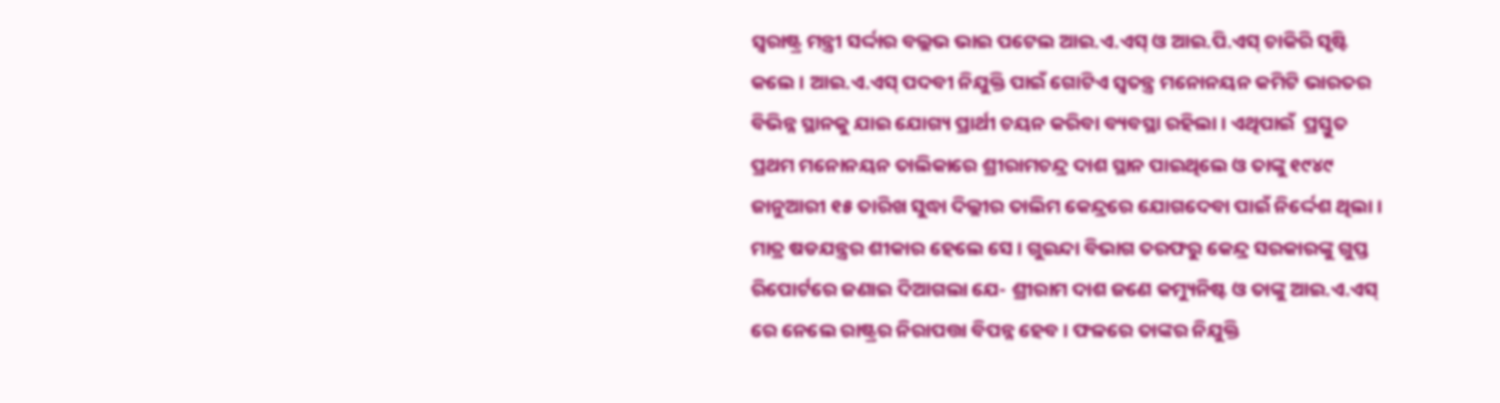ସ୍ୱରାଷ୍ଟ୍ର ମନ୍ତ୍ରୀ ସର୍ଦ୍ଦାର ବଲ୍ଲଭ ଭାଇ ପଟେଲ ଆଇ.ଏ.ଏସ୍‌ ଓ ଆଇ.ପି.ଏସ୍‌ ଚାକିରି ସୃଷ୍ଟି କଲେ । ଆଇ.ଏ.ଏସ୍‌ ପଦବୀ ନିଯୁକ୍ତି ପାଇଁ ଗୋଟିଏ ସ୍ୱତନ୍ତ୍ର ମନୋନୟନ କମିଟି ଭାରତର ବିଭିନ୍ନ ସ୍ଥାନକୁ ଯାଇ ଯୋଗ୍ୟ ପ୍ରାର୍ଥୀ ଚୟନ କରିବା ବ୍ୟବସ୍ଥା ରହିଲା । ଏଥିପାଇଁ  ପ୍ରସ୍ତୁତ ପ୍ରଥମ ମନୋନୟନ ତାଲିକାରେ ଶ୍ରୀରାମଚନ୍ଦ୍ର ଦାଶ ସ୍ଥାନ ପାଇଥିଲେ ଓ ତାଙ୍କୁ ୧୯୪୯ ଜାନୁଆରୀ ୧୫ ତାରିଖ ସୁଦ୍ଧା ଦିଲ୍ଲୀର ତାଲିମ କେନ୍ଦ୍ରରେ ଯୋଗଦେବା ପାଇଁ ନିର୍ଦ୍ଦେଶ ଥିଲା । ମାତ୍ର ଷଡଯନ୍ତ୍ରର ଶୀକାର ହେଲେ ସେ । ଗୁଇନ୍ଦା ବିଭାଗ ତରଫରୁ କେନ୍ଦ୍ର ସରକାରଙ୍କୁ ଗୁପ୍ତ ରିପୋର୍ଟରେ ଜଣାଇ ଦିଆଗଲା ଯେ- ଶ୍ରୀରାମ ଦାଶ ଜଣେ କମ୍ୟୁନିଷ୍ଟ ଓ ତାଙ୍କୁ ଆଇ.ଏ.ଏସ୍‌ ରେ ନେଲେ ରାଷ୍ଟ୍ରର ନିରାପତ୍ତା ବିପନ୍ନ ହେବ । ଫଳରେ ତାଙ୍କର ନିଯୁକ୍ତି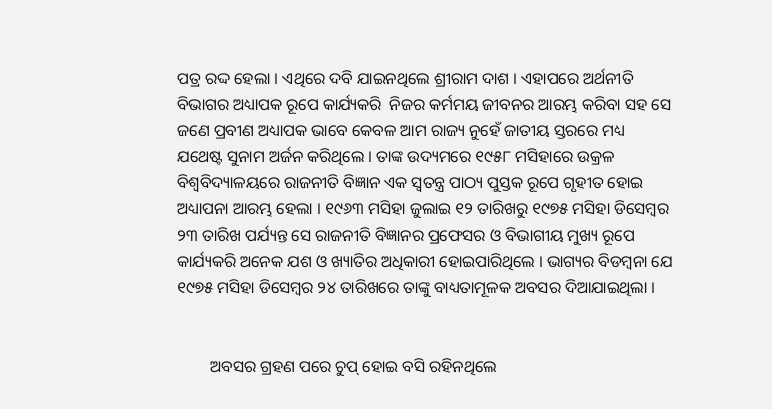ପତ୍ର ରଦ୍ଦ ହେଲା । ଏଥିରେ ଦବି ଯାଇନଥିଲେ ଶ୍ରୀରାମ ଦାଶ । ଏହାପରେ ଅର୍ଥନୀତି ବିଭାଗର ଅଧ୍ୟାପକ ରୂପେ କାର୍ଯ୍ୟକରି  ନିଜର କର୍ମମୟ ଜୀବନର ଆରମ୍ଭ କରିବା ସହ ସେ ଜଣେ ପ୍ରବୀଣ ଅଧ୍ୟାପକ ଭାବେ କେବଳ ଆମ ରାଜ୍ୟ ନୁହେଁ ଜାତୀୟ ସ୍ତରରେ ମଧ୍ୟ ଯଥେଷ୍ଟ ସୁନାମ ଅର୍ଜନ କରିଥିଲେ । ତାଙ୍କ ଉଦ୍ୟମରେ ୧୯୫୮ ମସିହାରେ ଉକ୍ରଳ ବିଶ୍ୱବିଦ୍ୟାଳୟରେ ରାଜନୀତି ବିଜ୍ଞାନ ଏକ ସ୍ୱତନ୍ତ୍ର ପାଠ୍ୟ ପୁସ୍ତକ ରୂପେ ଗୃହୀତ ହୋଇ ଅଧ୍ୟାପନା ଆରମ୍ଭ ହେଲା । ୧୯୬୩ ମସିହା ଜୁଲାଇ ୧୨ ତାରିଖରୁ ୧୯୭୫ ମସିହା ଡିସେମ୍ବର ୨୩ ତାରିଖ ପର୍ଯ୍ୟନ୍ତ ସେ ରାଜନୀତି ବିଜ୍ଞାନର ପ୍ରଫେସର ଓ ବିଭାଗୀୟ ମୁଖ୍ୟ ରୂପେ କାର୍ଯ୍ୟକରି ଅନେକ ଯଶ ଓ ଖ୍ୟାତିର ଅଧିକାରୀ ହୋଇପାରିଥିଲେ । ଭାଗ୍ୟର ବିଡମ୍ବନା ଯେ ୧୯୭୫ ମସିହା ଡିସେମ୍ବର ୨୪ ତାରିଖରେ ତାଙ୍କୁ ବାଧ୍ୟତାମୂଳକ ଅବସର ଦିଆଯାଇଥିଲା ।


        ଅବସର ଗ୍ରହଣ ପରେ ଚୁପ୍‌ ହୋଇ ବସି ରହିନଥିଲେ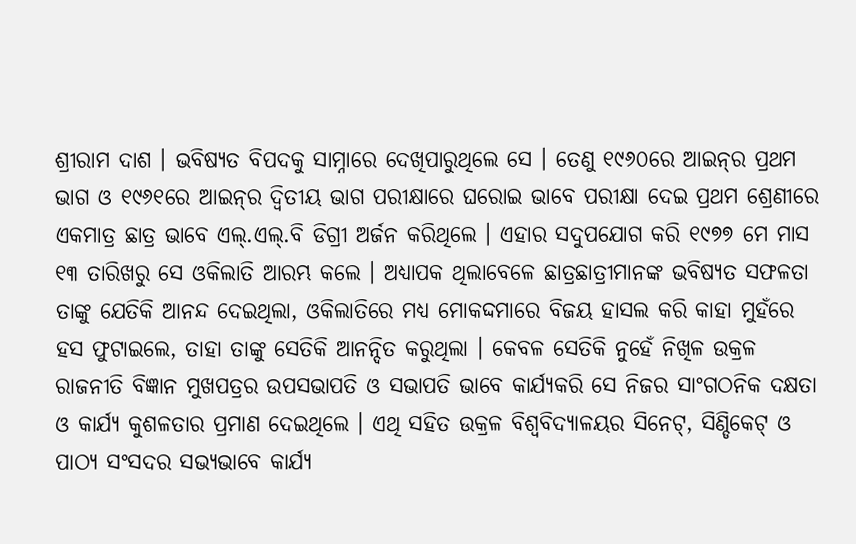ଶ୍ରୀରାମ ଦାଶ । ଭବିଷ୍ୟତ ବିପଦକୁ ସାମ୍ନାରେ ଦେଖିପାରୁଥିଲେ ସେ । ତେଣୁ ୧୯୬୦ରେ ଆଇନ୍‌ର ପ୍ରଥମ ଭାଗ ଓ ୧୯୬୧ରେ ଆଇନ୍‌ର ଦ୍ୱିତୀୟ ଭାଗ ପରୀକ୍ଷାରେ ଘରୋଇ ଭାବେ ପରୀକ୍ଷା ଦେଇ ପ୍ରଥମ ଶ୍ରେଣୀରେ ଏକମାତ୍ର ଛାତ୍ର ଭାବେ ଏଲ୍‌.ଏଲ୍‌.ବି ଡିଗ୍ରୀ ଅର୍ଜନ କରିଥିଲେ । ଏହାର ସଦୁପଯୋଗ କରି ୧୯୭୭ ମେ ମାସ ୧୩ ତାରିଖରୁ ସେ ଓକିଲାତି ଆରମ୍ଭ କଲେ । ଅଧ୍ୟାପକ ଥିଲାବେଳେ ଛାତ୍ରଛାତ୍ରୀମାନଙ୍କ ଭବିଷ୍ୟତ ସଫଳତା ତାଙ୍କୁ ଯେତିକି ଆନନ୍ଦ ଦେଇଥିଲା, ଓକିଲାତିରେ ମଧ୍ୟ ମୋକଦ୍ଦମାରେ ବିଜୟ ହାସଲ କରି କାହା ମୁହଁରେ ହସ ଫୁଟାଇଲେ, ତାହା ତାଙ୍କୁ ସେତିକି ଆନନ୍ଦିତ କରୁଥିଲା । କେବଳ ସେତିକି ନୁହେଁ ନିଖିଳ ଉକ୍ରଳ ରାଜନୀତି ବିଜ୍ଞାନ ମୁଖପତ୍ରର ଉପସଭାପତି ଓ ସଭାପତି ଭାବେ କାର୍ଯ୍ୟକରି ସେ ନିଜର ସାଂଗଠନିକ ଦକ୍ଷତା ଓ କାର୍ଯ୍ୟ କୁଶଳତାର ପ୍ରମାଣ ଦେଇଥିଲେ । ଏଥି ସହିତ ଉକ୍ରଳ ବିଶ୍ୱବିଦ୍ୟାଳୟର ସିନେଟ୍‌, ସିଣ୍ଡିକେଟ୍‌ ଓ ପାଠ୍ୟ ସଂସଦର ସଭ୍ୟଭାବେ କାର୍ଯ୍ୟ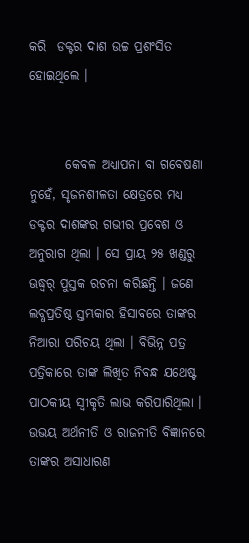କରି  ଡକ୍ଟର ଦାଶ ଉଚ୍ଚ ପ୍ରଶଂସିତ ହୋଇଥିଲେ ।


       କେବଳ ଅଧ୍ୟାପନା ବା ଗବେଷଣା ନୁହେଁ, ସୃଜନଶୀଳତା କ୍ଷେତ୍ରରେ ମଧ୍ୟ ଡକ୍ଟର ଦାଶଙ୍କର ଗଭୀର ପ୍ରବେଶ ଓ ଅନୁରାଗ ଥିଲା । ସେ ପ୍ରାୟ ୨୫ ଖଣ୍ଡରୁ ଊଦ୍ଧ୍ୱର୍ ପୁସ୍ତକ ରଚନା କରିଛନ୍ତି । ଜଣେ ଲବ୍ଧପ୍ରତିଷ୍ଠ ସ୍ତମ୍ଭକାର ହିସାବରେ ତାଙ୍କର ନିଆରା ପରିଚୟ ଥିଲା । ବିଭିନ୍ନ ପତ୍ର ପତ୍ରିକାରେ ତାଙ୍କ ଲିଖିତ ନିବନ୍ଧ ଯଥେଷ୍ଟ ପାଠକୀୟ ସ୍ୱୀକୃତି ଲାଭ କରିପାରିଥିଲା । ଉଭୟ ଅର୍ଥନୀତି ଓ ରାଜନୀତି ବିଜ୍ଞାନରେ ତାଙ୍କର ଅସାଧାରଣ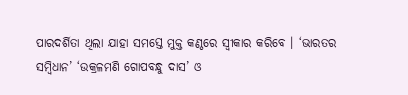ପାରଦର୍ଶିତା ଥିଲା ଯାହା ସମସ୍ତେ ମୁକ୍ତ କଣ୍ଠରେ ସ୍ୱୀକାର କରିବେ । ‘ଭାରତର ସମ୍ବିଧାନ’ ‘ଉକ୍ରଳମଣି ଗୋପବନ୍ଧୁ ଦାସ’ ଓ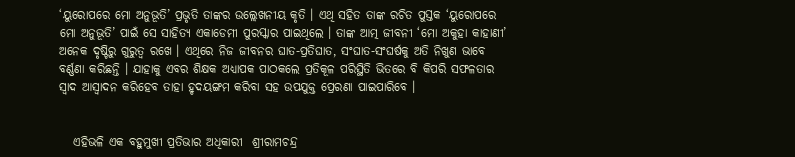‘ୟୁରୋପରେ ମୋ ଅନୁଭୂତି’ ପ୍ରଭୃତି ତାଙ୍କର ଉଲ୍ଲେଖନୀୟ କୃତି । ଏଥି ସହିତ ତାଙ୍କ ରଚିତ ପୁସ୍ତକ ‘ୟୁରୋପରେ ମୋ ଅନୁଭୂତି’ ପାଇଁ ସେ ସାହିତ୍ୟ ଏକାଡେମୀ ପୁରସ୍କାର ପାଇଥିଲେ । ତାଙ୍କ ଆତ୍ମ ଜୀବନୀ ‘ମୋ ଅକୁହା କାହାଣୀ’ ଅନେକ ଦୃଷ୍ଟିରୁ ଗୁରୁତ୍ୱ ରଖେ । ଏଥିରେ ନିଜ ଜୀବନର ଘାତ-ପ୍ରତିଘାତ, ସଂଘାତ-ସଂଘର୍ଷକୁ ଅତି ନିଖୁଣ ଭାବେ ବର୍ଣ୍ଣଣା କରିଛନ୍ତି । ଯାହାକୁ ଏବର ଶିକ୍ଷକ ଅଧ୍ୟାପକ ପାଠକଲେ ପ୍ରତିକୂଳ ପରିସ୍ଥିତି ଭିତରେ ବି କିପରି ସଫଳତାର ସ୍ୱାଦ ଆସ୍ୱାଦନ କରିହେବ ତାହା ହୃଦୟଙ୍ଗମ କରିବା ସହ ଉପଯୁକ୍ତ ପ୍ରେରଣା ପାଇପାରିବେ ।


   ଏହିଭଳି ଏକ ବହୁମୁଖୀ ପ୍ରତିଭାର ଅଧିକାରୀ  ଶ୍ରୀରାମଚନ୍ଦ୍ର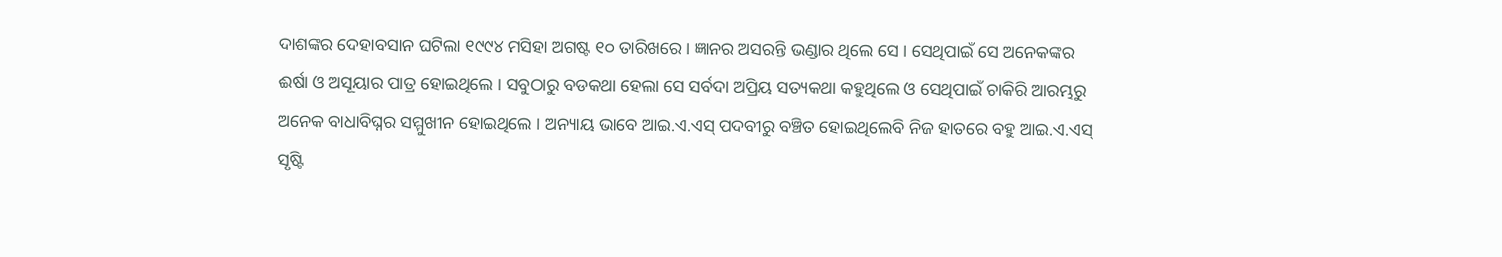ଦାଶଙ୍କର ଦେହାବସାନ ଘଟିଲା ୧୯୯୪ ମସିହା ଅଗଷ୍ଟ ୧୦ ତାରିଖରେ । ଜ୍ଞାନର ଅସରନ୍ତି ଭଣ୍ଡାର ଥିଲେ ସେ । ସେଥିପାଇଁ ସେ ଅନେକଙ୍କର ଈର୍ଷା ଓ ଅସୂୟାର ପାତ୍ର ହୋଇଥିଲେ । ସବୁଠାରୁ ବଡକଥା ହେଲା ସେ ସର୍ବଦା ଅପ୍ରିୟ ସତ୍ୟକଥା କହୁଥିଲେ ଓ ସେଥିପାଇଁ ଚାକିରି ଆରମ୍ଭରୁ ଅନେକ ବାଧାବିଘ୍ନର ସମ୍ମୁଖୀନ ହୋଇଥିଲେ । ଅନ୍ୟାୟ ଭାବେ ଆଇ.ଏ.ଏସ୍‌ ପଦବୀରୁ ବଞ୍ଚିତ ହୋଇଥିଲେବି ନିଜ ହାତରେ ବହୁ ଆଇ.ଏ.ଏସ୍‌ ସୃଷ୍ଟି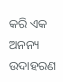କରି ଏକ ଅନନ୍ୟ ଉଦାହରଣ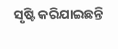ସୃଷ୍ଟି କରିଯାଇଛନ୍ତି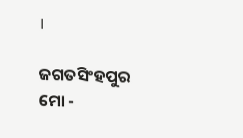।

ଜଗତସିଂହପୁର
ମୋ -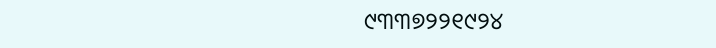୯୩୩୭୨୨୧୯୨୪